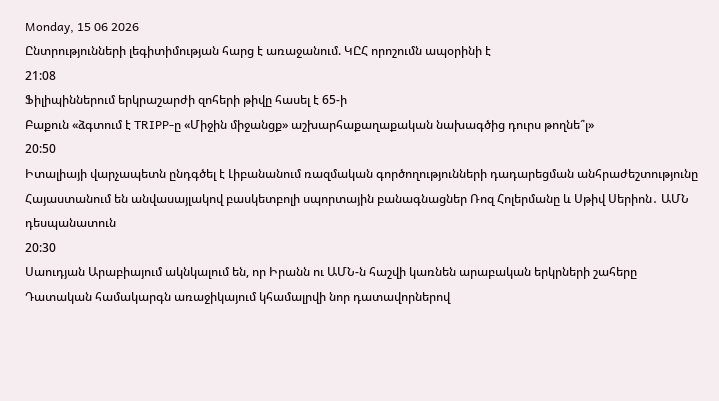Monday, 15 06 2026
Ընտրությունների լեգիտիմության հարց է առաջանում. ԿԸՀ որոշումն ապօրինի է
21:08
Ֆիլիպիններում երկրաշարժի զոհերի թիվը հասել է 65-ի
Բաքուն «ձգտում է TRIPP-ը «Միջին միջանցք» աշխարհաքաղաքական նախագծից դուրս թողնե՞լ»
20:50
Իտալիայի վարչապետն ընդգծել է Լիբանանում ռազմական գործողությունների դադարեցման անհրաժեշտությունը
Հայաստանում են անվասայլակով բասկետբոլի սպորտային բանագնացներ Ռոզ Հոլերմանը և Սթիվ Սերիոն․ ԱՄՆ դեսպանատուն
20:30
Սաուդյան Արաբիայում ակնկալում են, որ Իրանն ու ԱՄՆ-ն հաշվի կառնեն արաբական երկրների շահերը
Դատական համակարգն առաջիկայում կհամալրվի նոր դատավորներով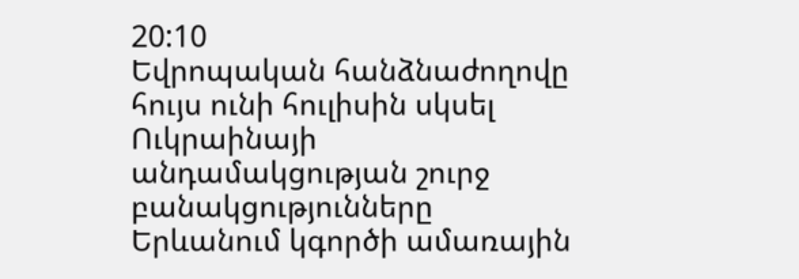20:10
Եվրոպական հանձնաժողովը հույս ունի հուլիսին սկսել Ուկրաինայի անդամակցության շուրջ բանակցությունները
Երևանում կգործի ամառային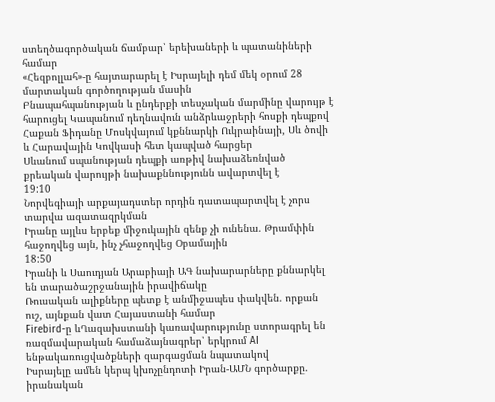ստեղծագործական ճամբար՝ երեխաների և պատանիների համար
«Հեզբոլլահ»-ը հայտարարել է Իսրայելի դեմ մեկ օրում 28 մարտական գործողության մասին
Բնապահպանության և ընդերքի տեսչական մարմինը վարույթ է հարուցել Կապանում դեղնավուն անձրևաջրերի հոսքի դեպքով
Հաքան Ֆիդանը Մոսկվայում կքննարկի Ուկրաինայի, Սև ծովի և Հարավային Կովկասի հետ կապված հարցեր
Սևանում սպանության դեպքի առթիվ նախաձեռնված քրեական վարույթի նախաքննությունն ավարտվել է
19:10
Նորվեգիայի արքայադստեր որդին դատապարտվել է չորս տարվա ազատազրկման
Իրանը այլևս երբեք միջուկային զենք չի ունենա. Թրամփին հաջողվեց այն, ինչ չհաջողվեց Օբամային
18:50
Իրանի և Սաուդյան Արաբիայի ԱԳ նախարարները քննարկել են տարածաշրջանային իրավիճակը
Ռուսական ալիքները պետք է անմիջապես փակվեն. որքան ուշ, այնքան վատ Հայաստանի համար
Firebird-ը ևՂազախստանի կառավարությունը ստորագրել են ռազմավարական համաձայնագրեր՝ երկրում AI ենթակառուցվածքների զարգացման նպատակով
Իսրայելը ամեն կերպ կխոչընդոտի Իրան-ԱՄՆ գործարքը. իրանական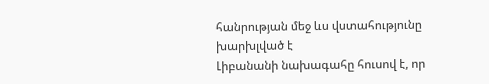հանրության մեջ ևս վստահությունը խարխլված է
Լիբանանի նախագահը հուսով է, որ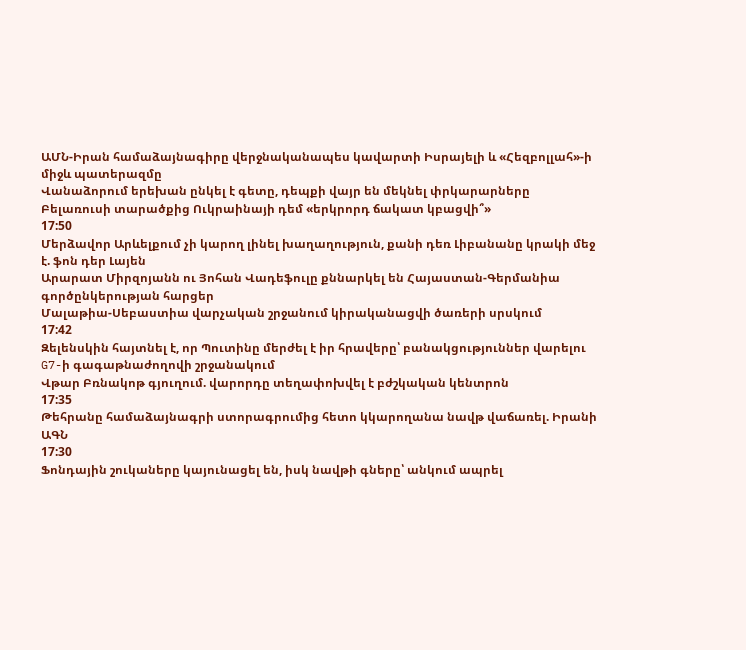ԱՄՆ-Իրան համաձայնագիրը վերջնականապես կավարտի Իսրայելի և «Հեզբոլլահ»-ի միջև պատերազմը
Վանաձորում երեխան ընկել է գետը, դեպքի վայր են մեկնել փրկարարները
Բելառուսի տարածքից Ուկրաինայի դեմ «երկրորդ ճակատ կբացվի՞»
17:50
Մերձավոր Արևելքում չի կարող լինել խաղաղություն, քանի դեռ Լիբանանը կրակի մեջ է. ֆոն դեր Լայեն
Արարատ Միրզոյանն ու Յոհան Վադեֆուլը քննարկել են Հայաստան-Գերմանիա գործընկերության հարցեր
Մալաթիա-Սեբաստիա վարչական շրջանում կիրականացվի ծառերի սրսկում
17:42
Զելենսկին հայտնել է, որ Պուտինը մերժել է իր հրավերը՝ բանակցություններ վարելու G7-ի գագաթնաժողովի շրջանակում
Վթար Բռնակոթ գյուղում. վարորդը տեղափոխվել է բժշկական կենտրոն
17:35
Թեհրանը համաձայնագրի ստորագրումից հետո կկարողանա նավթ վաճառել. Իրանի ԱԳՆ
17:30
Ֆոնդային շուկաները կայունացել են, իսկ նավթի գները՝ անկում ապրել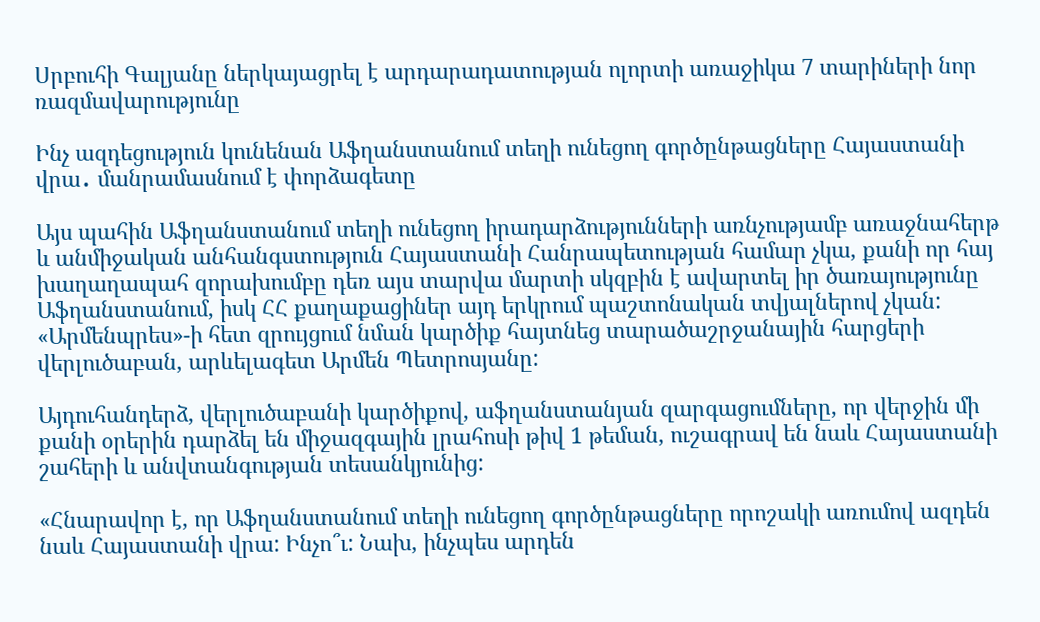Սրբուհի Գալյանը ներկայացրել է արդարադատության ոլորտի առաջիկա 7 տարիների նոր ռազմավարությունը

Ինչ ազդեցություն կունենան Աֆղանստանում տեղի ունեցող գործընթացները Հայաստանի վրա․ մանրամասնում է փորձագետը

Այս պահին Աֆղանստանում տեղի ունեցող իրադարձությունների առնչությամբ առաջնահերթ և անմիջական անհանգստություն Հայաստանի Հանրապետության համար չկա, քանի որ հայ խաղաղապահ զորախումբը դեռ այս տարվա մարտի սկզբին է ավարտել իր ծառայությունը Աֆղանստանում, իսկ ՀՀ քաղաքացիներ այդ երկրում պաշտոնական տվյալներով չկան: «Արմենպրես»-ի հետ զրույցում նման կարծիք հայտնեց տարածաշրջանային հարցերի վերլուծաբան, արևելագետ Արմեն Պետրոսյանը:

Այդուհանդերձ, վերլուծաբանի կարծիքով, աֆղանստանյան զարգացումները, որ վերջին մի քանի օրերին դարձել են միջազգային լրահոսի թիվ 1 թեման, ուշագրավ են նաև Հայաստանի շահերի և անվտանգության տեսանկյունից:

«Հնարավոր է, որ Աֆղանստանում տեղի ունեցող գործընթացները որոշակի առումով ազդեն նաև Հայաստանի վրա: Ինչո՞ւ: Նախ, ինչպես արդեն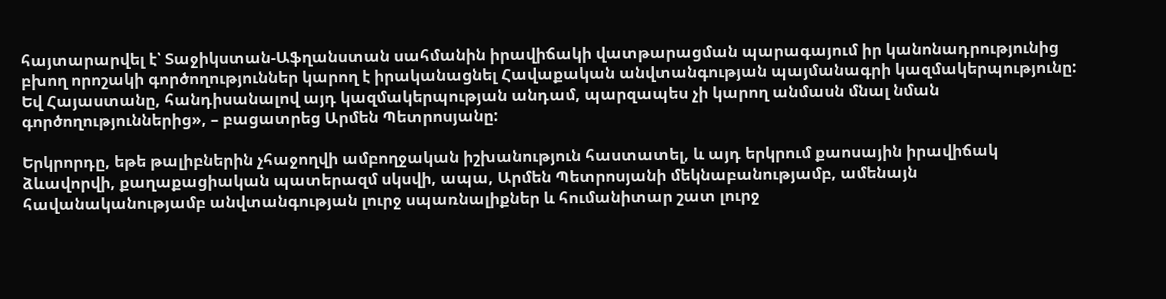հայտարարվել է՝ Տաջիկստան-Աֆղանստան սահմանին իրավիճակի վատթարացման պարագայում իր կանոնադրությունից բխող որոշակի գործողություններ կարող է իրականացնել Հավաքական անվտանգության պայմանագրի կազմակերպությունը: Եվ Հայաստանը, հանդիսանալով այդ կազմակերպության անդամ, պարզապես չի կարող անմասն մնալ նման գործողություններից», – բացատրեց Արմեն Պետրոսյանը:

Երկրորդը, եթե թալիբներին չհաջողվի ամբողջական իշխանություն հաստատել, և այդ երկրում քաոսային իրավիճակ ձևավորվի, քաղաքացիական պատերազմ սկսվի, ապա, Արմեն Պետրոսյանի մեկնաբանությամբ, ամենայն հավանականությամբ անվտանգության լուրջ սպառնալիքներ և հումանիտար շատ լուրջ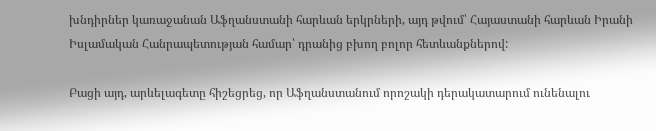խնդիրներ կառաջանան Աֆղանստանի հարևան երկրների, այդ թվում՝ Հայաստանի հարևան Իրանի Իսլամական Հանրապետության համար՝ դրանից բխող բոլոր հետևանքներով:

Բացի այդ, արևելագետը հիշեցրեց, որ Աֆղանստանում որոշակի դերակատարում ունենալու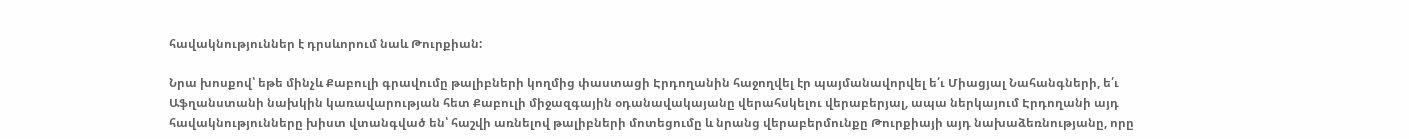հավակնություններ է դրսևորում նաև Թուրքիան:

Նրա խոսքով՝ եթե մինչև Քաբուլի գրավումը թալիբների կողմից փաստացի Էրդողանին հաջողվել էր պայմանավորվել ե՛ւ Միացյալ Նահանգների, ե՛ւ Աֆղանստանի նախկին կառավարության հետ Քաբուլի միջազգային օդանավակայանը վերահսկելու վերաբերյալ, ապա ներկայում Էրդողանի այդ հավակնությունները խիստ վտանգված են՝ հաշվի առնելով թալիբների մոտեցումը և նրանց վերաբերմունքը Թուրքիայի այդ նախաձեռնությանը, որը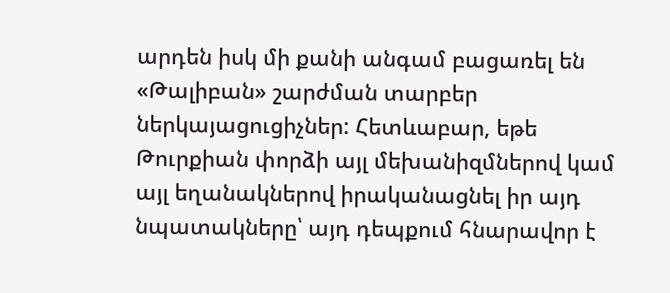արդեն իսկ մի քանի անգամ բացառել են «Թալիբան» շարժման տարբեր ներկայացուցիչներ: Հետևաբար, եթե Թուրքիան փորձի այլ մեխանիզմներով կամ այլ եղանակներով իրականացնել իր այդ նպատակները՝ այդ դեպքում հնարավոր է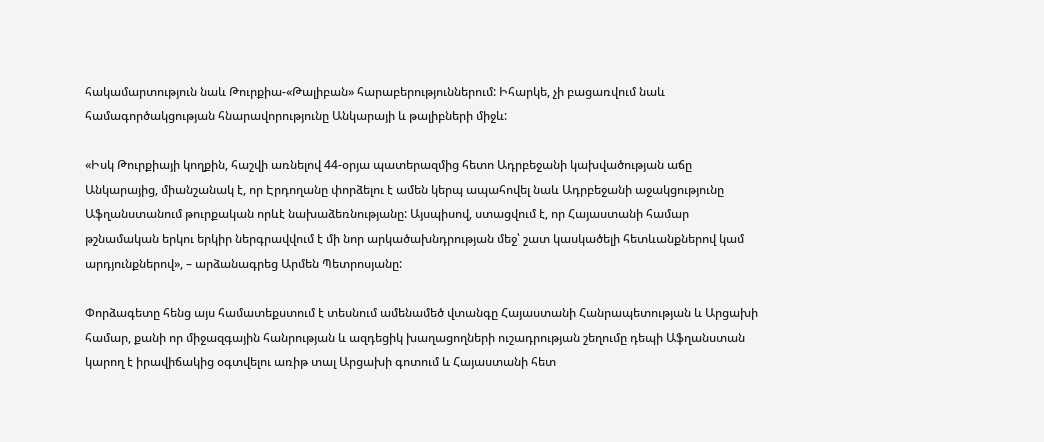հակամարտություն նաև Թուրքիա-«Թալիբան» հարաբերություններում: Իհարկե, չի բացառվում նաև համագործակցության հնարավորությունը Անկարայի և թալիբների միջև:

«Իսկ Թուրքիայի կողքին, հաշվի առնելով 44-օրյա պատերազմից հետո Ադրբեջանի կախվածության աճը Անկարայից, միանշանակ է, որ Էրդողանը փորձելու է ամեն կերպ ապահովել նաև Ադրբեջանի աջակցությունը Աֆղանստանում թուրքական որևէ նախաձեռնությանը: Այսպիսով, ստացվում է, որ Հայաստանի համար թշնամական երկու երկիր ներգրավվում է մի նոր արկածախնդրության մեջ՝ շատ կասկածելի հետևանքներով կամ արդյունքներով», – արձանագրեց Արմեն Պետրոսյանը:

Փորձագետը հենց այս համատեքստում է տեսնում ամենամեծ վտանգը Հայաստանի Հանրապետության և Արցախի համար, քանի որ միջազգային հանրության և ազդեցիկ խաղացողների ուշադրության շեղումը դեպի Աֆղանստան կարող է իրավիճակից օգտվելու առիթ տալ Արցախի գոտում և Հայաստանի հետ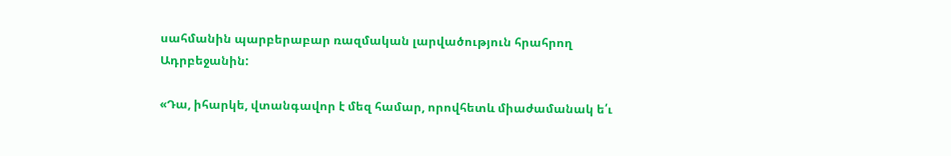սահմանին պարբերաբար ռազմական լարվածություն հրահրող Ադրբեջանին:

«Դա, իհարկե, վտանգավոր է մեզ համար, որովհետև միաժամանակ ե՛ւ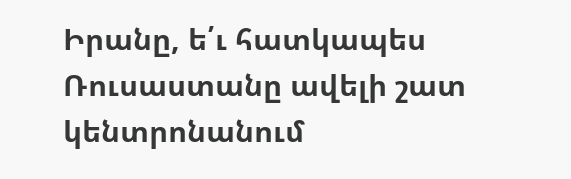Իրանը, ե՛ւ հատկապես Ռուսաստանը ավելի շատ կենտրոնանում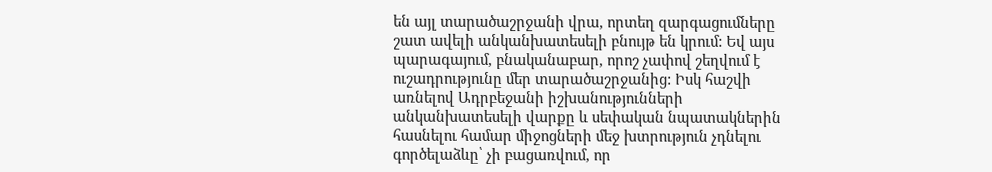են այլ տարածաշրջանի վրա, որտեղ զարգացումները շատ ավելի անկանխատեսելի բնույթ են կրում: Եվ այս պարագայում, բնականաբար, որոշ չափով շեղվում է ուշադրությունը մեր տարածաշրջանից: Իսկ հաշվի առնելով Ադրբեջանի իշխանությունների անկանխատեսելի վարքը և սեփական նպատակներին հասնելու համար միջոցների մեջ խտրություն չդնելու գործելաձևը՝ չի բացառվում, որ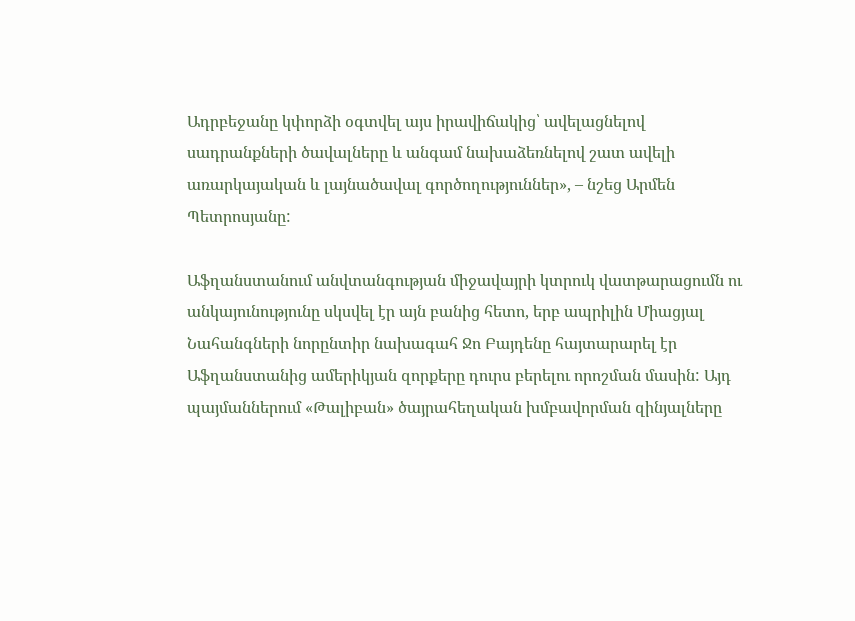Ադրբեջանը կփորձի օգտվել այս իրավիճակից՝ ավելացնելով սադրանքների ծավալները և անգամ նախաձեռնելով շատ ավելի առարկայական և լայնածավալ գործողություններ», – նշեց Արմեն Պետրոսյանը:

Աֆղանստանում անվտանգության միջավայրի կտրուկ վատթարացումն ու անկայունությունը սկսվել էր այն բանից հետո, երբ ապրիլին Միացյալ Նահանգների նորընտիր նախագահ Ջո Բայդենը հայտարարել էր Աֆղանստանից ամերիկյան զորքերը դուրս բերելու որոշման մասին: Այդ պայմաններում «Թալիբան» ծայրահեղական խմբավորման զինյալները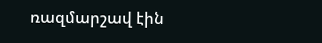ռազմարշավ էին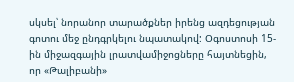սկսել՝ նորանոր տարածքներ իրենց ազդեցության գոտու մեջ ընդգրկելու նպատակով: Օգոստոսի 15-ին միջազգային լրատվամիջոցները հայտնեցին, որ «Թալիբանի»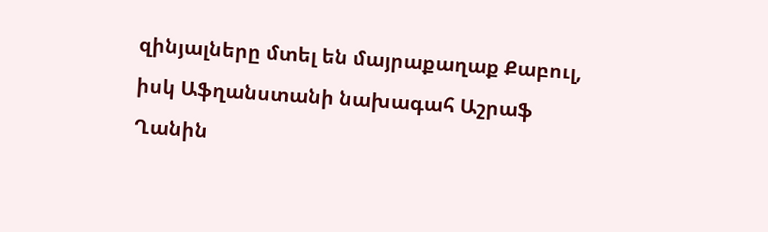զինյալները մտել են մայրաքաղաք Քաբուլ, իսկ Աֆղանստանի նախագահ Աշրաֆ Ղանին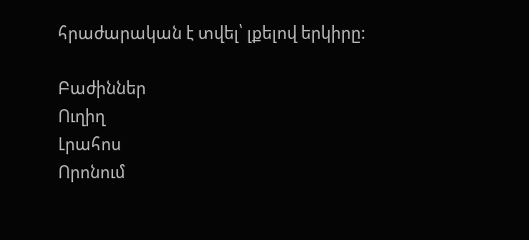հրաժարական է տվել՝ լքելով երկիրը:

Բաժիններ
Ուղիղ
Լրահոս
Որոնում